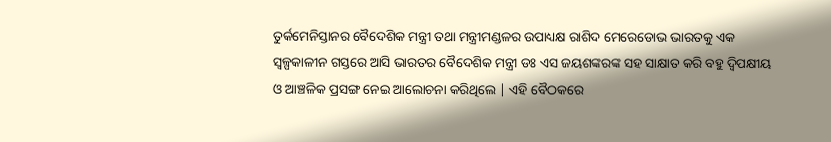ତୁର୍କମେନିସ୍ତାନର ବୈଦେଶିକ ମନ୍ତ୍ରୀ ତଥା ମନ୍ତ୍ରୀମଣ୍ଡଳର ଉପାଧ୍ୟକ୍ଷ ରାଶିଦ ମେରେଡୋଭ ଭାରତକୁ ଏକ ସ୍ଵଳ୍ପକାଳୀନ ଗସ୍ତରେ ଆସି ଭାରତର ବୈଦେଶିକ ମନ୍ତ୍ରୀ ଡଃ ଏସ ଜୟଶଙ୍କରଙ୍କ ସହ ସାକ୍ଷାତ କରି ବହୁ ଦ୍ଵିପକ୍ଷୀୟ ଓ ଆଞ୍ଚଳିକ ପ୍ରସଙ୍ଗ ନେଇ ଆଲୋଚନା କରିଥିଲେ | ଏହି ବୈଠକରେ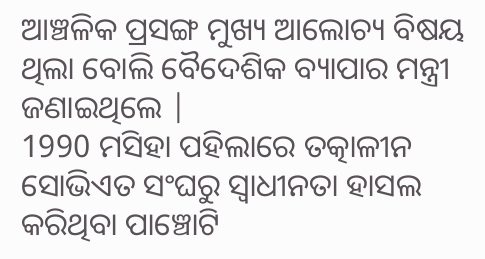ଆଞ୍ଚଳିକ ପ୍ରସଙ୍ଗ ମୁଖ୍ୟ ଆଲୋଚ୍ୟ ବିଷୟ ଥିଲା ବୋଲି ବୈଦେଶିକ ବ୍ୟାପାର ମନ୍ତ୍ରୀ ଜଣାଇଥିଲେ |
1990 ମସିହା ପହିଲାରେ ତତ୍କାଳୀନ ସୋଭିଏତ ସଂଘରୁ ସ୍ଵାଧୀନତା ହାସଲ କରିଥିବା ପାଞ୍ଚୋଟି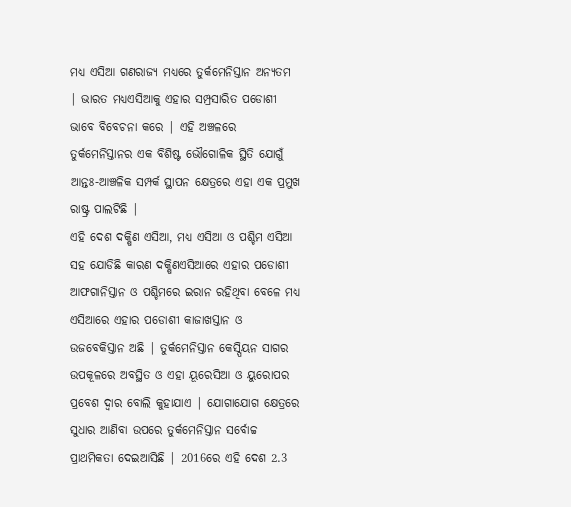ମଧ୍ୟ ଏସିଆ ଗଣରାଜ୍ୟ ମଧ୍ୟରେ ତୁର୍କମେନିସ୍ତାନ ଅନ୍ୟତମ | ଭାରତ ମଧ୍ୟଏସିଆକୁ ଏହାର ସମ୍ପ୍ରସାରିତ ପଡୋଶୀ ଭାବେ ବିବେଚନା କରେ | ଏହି ଅଞ୍ଚଳରେ ତୁର୍କମେନିସ୍ତାନର ଏକ ବିଶିଷ୍ଟ ଭୌଗୋଳିକ ସ୍ଥିତି ଯୋଗୁଁ ଆନ୍ତଃ-ଆଞ୍ଚଳିକ ସମ୍ପର୍କ ସ୍ଥାପନ କ୍ଷେତ୍ରରେ ଏହା ଏକ ପ୍ରମୁଖ ରାଷ୍ଟ୍ର ପାଲଟିଛି |
ଏହି ଦେଶ ଦକ୍ଷିଣ ଏସିଆ, ମଧ୍ୟ ଏସିଆ ଓ ପଶ୍ଚିମ ଏସିଆ ସହ ଯୋଡିଛି କାରଣ ଦକ୍ଷିଣଏସିଆରେ ଏହାର ପଡୋଶୀ ଆଫଗାନିସ୍ତାନ ଓ ପଶ୍ଚିମରେ ଇରାନ ରହିଥିବା ବେଳେ ମଧ୍ୟ ଏସିଆରେ ଏହାର ପଡୋଶୀ କାଜାଖସ୍ତାନ ଓ ଉଜବେକିସ୍ତାନ ଅଛି | ତୁର୍କମେନିସ୍ତାନ କେସ୍ପିୟନ ସାଗର ଉପକୂଳରେ ଅବସ୍ଥିତ ଓ ଏହା ୟୂରେସିଆ ଓ ୟୁରୋପର ପ୍ରବେଶ ଦ୍ଵାର ବୋଲି କୁହାଯାଏ | ଯୋଗାଯୋଗ କ୍ଷେତ୍ରରେ ସୁଧାର ଆଣିବା ଉପରେ ତୁର୍କମେନିସ୍ତାନ ସର୍ବୋଚ୍ଚ ପ୍ରାଥମିକତା ଦେଇଆସିଛି | 2016ରେ ଏହି ଦେଶ 2.3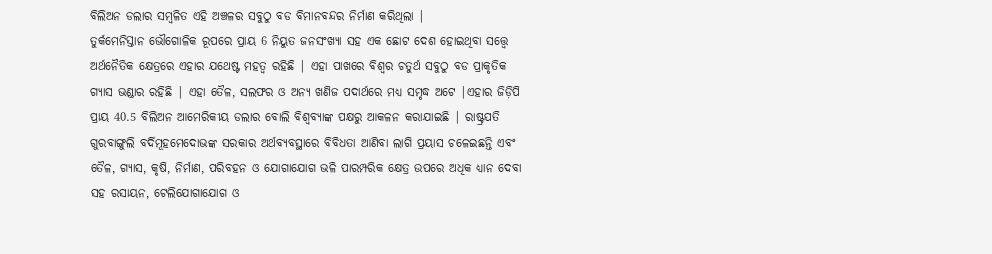ବିଲିଅନ ଡଲାର ସମ୍ବଳିତ ଏହି ଅଞ୍ଚଳର ସବୁଠୁ ବଡ ବିମାନବନ୍ଦର ନିର୍ମାଣ କରିଥିଲା |
ତୁର୍କମେନିସ୍ତାନ ଭୌଗୋଳିକ ରୂପରେ ପ୍ରାୟ 6 ନିୟୁତ ଜନସଂଖ୍ୟା ସହ ଏକ ଛୋଟ ଦେଶ ହୋଇଥିବା ସତ୍ତ୍ୱେ ଅର୍ଥନୈତିକ କ୍ଷେତ୍ରରେ ଏହାର ଯଥେଷ୍ଟ ମହତ୍ଵ ରହିଛି | ଏହା ପାଖରେ ବିଶ୍ଵର ଚତୁର୍ଥ ସବୁଠୁ ବଡ ପ୍ରାକୃତିକ ଗ୍ୟାସ ଭଣ୍ଡାର ରହିଛି | ଏହା ତୈଳ, ସଲଫର ଓ ଅନ୍ୟ ଖଣିଜ ପଦାର୍ଥରେ ମଧ୍ୟ ସମୃଦ୍ଧ ଅଟେ |ଏହାର ଜିଡ଼ିପି ପ୍ରାୟ 40.5 ବିଲିଅନ ଆମେରିକୀୟ ଡଲାର ବୋଲି ବିଶ୍ଵବ୍ୟାଙ୍କ ପକ୍ଷରୁ ଆକଳନ କରାଯାଇଛି | ରାଷ୍ଟ୍ରପତି ଗୁରବାଙ୍ଗୁଲି ବର୍ଦିମୂହମେଦୋଭଙ୍କ ସରକାର ଅର୍ଥବ୍ୟବସ୍ଥାରେ ବିବିଧତା ଆଣିବା ଲାଗି ପ୍ରୟାସ ଚଳେଇଛନ୍ତି ଏବଂ ତୈଳ, ଗ୍ୟାସ, କୃଷି, ନିର୍ମାଣ, ପରିବହନ ଓ ଯୋଗାଯୋଗ ଭଳି ପାରମ୍ପରିକ କ୍ଷେତ୍ର ଉପରେ ଅଧିକ ଧ୍ୟାନ ଦେବା ସହ ରସାୟନ, ଟେଲିଯୋଗାଯୋଗ ଓ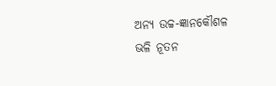ଅନ୍ୟ ଉଚ୍ଚ-ଜ୍ଞାନକୌଶଳ ଭଳି ନୂତନ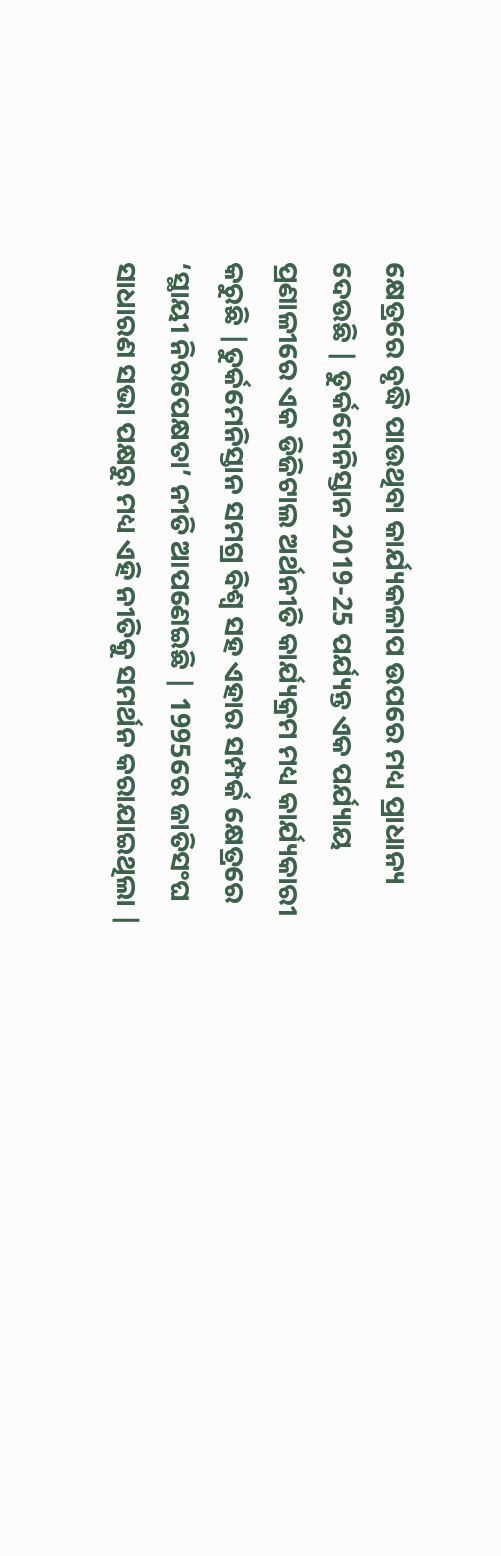କ୍ଷେତ୍ରରେ ବୃଦ୍ଧି ପାଉଥିବା କାର୍ଯ୍ୟକଳାପ ଉପରେ ମଧ୍ୟ ପ୍ରାଧାନ୍ୟ ଦେଉଛି | ତୁର୍କମେନିସ୍ତାନ 2019-25 ପର୍ଯ୍ୟନ୍ତ ଏକ ପର୍ଯ୍ୟାୟ ପ୍ରଣାଳୀରେ ଏକ ଡିଜିଟାଲ ଅର୍ଥନୀତି କାର୍ଯ୍ୟକ୍ରମ ମଧ୍ୟ କାର୍ଯ୍ୟକାରୀ କରୁଛି |ତୁର୍କମେନିସ୍ତାନ ସମଗ୍ର ବିଶ୍ଵ ସହ ଏହାର ସମ୍ପର୍କ କ୍ଷେତ୍ରରେ ‘ସ୍ଥାୟୀ ନିରପେକ୍ଷତା’ ନୀତି ଆପଣେଇଛି | 1995ରେ ଜାତିସଂଘ ସାଧାରଣ ସଭା ପକ୍ଷରୁ ମଧ୍ୟ ଏହି ନୀତିକୁ ସମର୍ଥନ କରାଯାଇଥିଲା |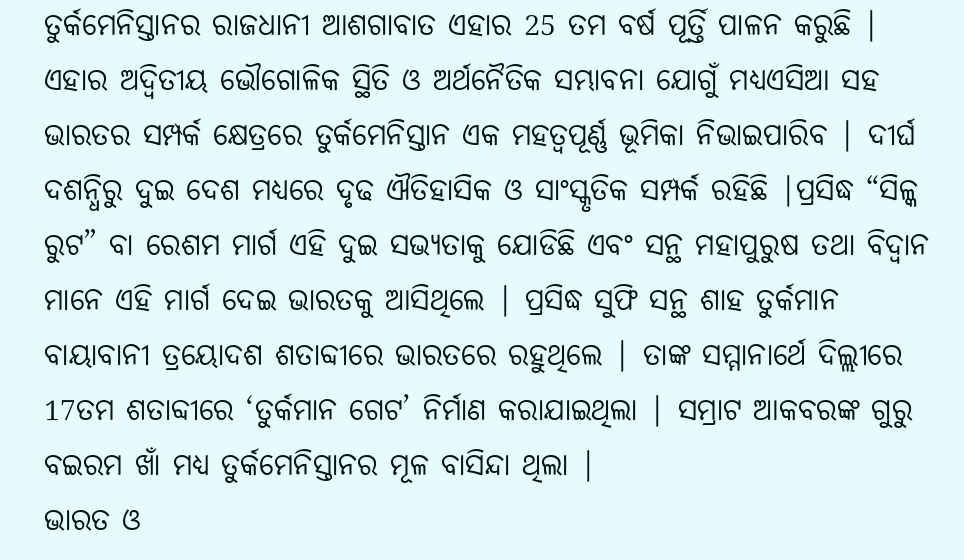ତୁର୍କମେନିସ୍ତାନର ରାଜଧାନୀ ଆଶଗାବାତ ଏହାର 25 ତମ ବର୍ଷ ପୂର୍ତ୍ତି ପାଳନ କରୁଛି |
ଏହାର ଅଦ୍ଵିତୀୟ ଭୌଗୋଳିକ ସ୍ଥିତି ଓ ଅର୍ଥନୈତିକ ସମ୍ଭାବନା ଯୋଗୁଁ ମଧ୍ୟଏସିଆ ସହ ଭାରତର ସମ୍ପର୍କ କ୍ଷେତ୍ରରେ ତୁର୍କମେନିସ୍ତାନ ଏକ ମହତ୍ବପୂର୍ଣ୍ଣ ଭୂମିକା ନିଭାଇପାରିବ | ଦୀର୍ଘ ଦଶନ୍ଧିରୁ ଦୁଇ ଦେଶ ମଧ୍ୟରେ ଦୃଢ ଐତିହାସିକ ଓ ସାଂସ୍କୃତିକ ସମ୍ପର୍କ ରହିଛି |ପ୍ରସିଦ୍ଧ “ସିଳ୍କ ରୁଟ” ବା ରେଶମ ମାର୍ଗ ଏହି ଦୁଇ ସଭ୍ୟତାକୁ ଯୋଡିଛି ଏବଂ ସନ୍ଥ ମହାପୁରୁଷ ତଥା ବିଦ୍ଵାନ ମାନେ ଏହି ମାର୍ଗ ଦେଇ ଭାରତକୁ ଆସିଥିଲେ | ପ୍ରସିଦ୍ଧ ସୁଫି ସନ୍ଥ ଶାହ ତୁର୍କମାନ ବାୟାବାନୀ ତ୍ରୟୋଦଶ ଶତାବ୍ଦୀରେ ଭାରତରେ ରହୁଥିଲେ | ତାଙ୍କ ସମ୍ମାନାର୍ଥେ ଦିଲ୍ଲୀରେ 17ତମ ଶତାବ୍ଦୀରେ ‘ତୁର୍କମାନ ଗେଟ’ ନିର୍ମାଣ କରାଯାଇଥିଲା | ସମ୍ରାଟ ଆକବରଙ୍କ ଗୁରୁ ବଇରମ ଖାଁ ମଧ୍ୟ ତୁର୍କମେନିସ୍ତାନର ମୂଳ ବାସିନ୍ଦା ଥିଲା |
ଭାରତ ଓ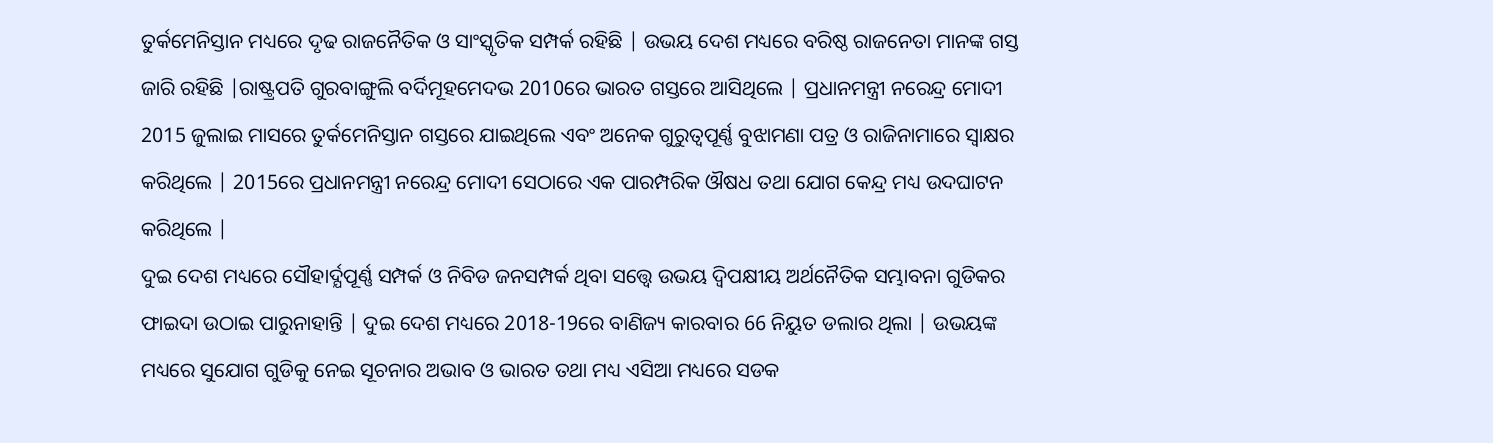ତୁର୍କମେନିସ୍ତାନ ମଧ୍ୟରେ ଦୃଢ ରାଜନୈତିକ ଓ ସାଂସ୍କୃତିକ ସମ୍ପର୍କ ରହିଛି | ଉଭୟ ଦେଶ ମଧ୍ୟରେ ବରିଷ୍ଠ ରାଜନେତା ମାନଙ୍କ ଗସ୍ତ ଜାରି ରହିଛି |ରାଷ୍ଟ୍ରପତି ଗୁରବାଙ୍ଗୁଲି ବର୍ଦିମୂହମେଦଭ 2010ରେ ଭାରତ ଗସ୍ତରେ ଆସିଥିଲେ | ପ୍ରଧାନମନ୍ତ୍ରୀ ନରେନ୍ଦ୍ର ମୋଦୀ 2015 ଜୁଲାଇ ମାସରେ ତୁର୍କମେନିସ୍ତାନ ଗସ୍ତରେ ଯାଇଥିଲେ ଏବଂ ଅନେକ ଗୁରୁତ୍ୱପୂର୍ଣ୍ଣ ବୁଝାମଣା ପତ୍ର ଓ ରାଜିନାମାରେ ସ୍ଵାକ୍ଷର କରିଥିଲେ | 2015ରେ ପ୍ରଧାନମନ୍ତ୍ରୀ ନରେନ୍ଦ୍ର ମୋଦୀ ସେଠାରେ ଏକ ପାରମ୍ପରିକ ଔଷଧ ତଥା ଯୋଗ କେନ୍ଦ୍ର ମଧ୍ୟ ଉଦଘାଟନ କରିଥିଲେ |
ଦୁଇ ଦେଶ ମଧ୍ୟରେ ସୌହାର୍ଦ୍ଯପୂର୍ଣ୍ଣ ସମ୍ପର୍କ ଓ ନିବିଡ ଜନସମ୍ପର୍କ ଥିବା ସତ୍ତ୍ୱେ ଉଭୟ ଦ୍ଵିପକ୍ଷୀୟ ଅର୍ଥନୈତିକ ସମ୍ଭାବନା ଗୁଡିକର ଫାଇଦା ଉଠାଇ ପାରୁନାହାନ୍ତି | ଦୁଇ ଦେଶ ମଧ୍ୟରେ 2018-19ରେ ବାଣିଜ୍ୟ କାରବାର 66 ନିୟୁତ ଡଲାର ଥିଲା | ଉଭୟଙ୍କ ମଧ୍ୟରେ ସୁଯୋଗ ଗୁଡିକୁ ନେଇ ସୂଚନାର ଅଭାବ ଓ ଭାରତ ତଥା ମଧ୍ୟ ଏସିଆ ମଧ୍ୟରେ ସଡକ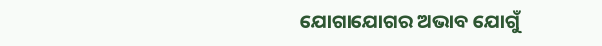ଯୋଗାଯୋଗର ଅଭାବ ଯୋଗୁଁ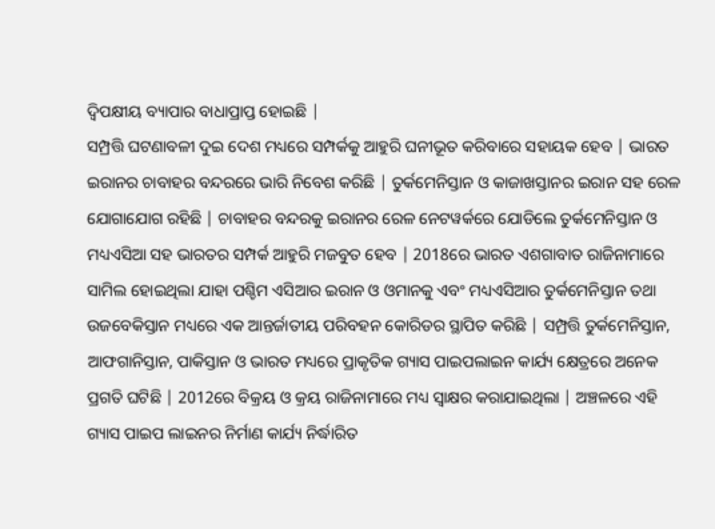ଦ୍ଵିପକ୍ଷୀୟ ବ୍ୟାପାର ବାଧାପ୍ରାପ୍ତ ହୋଇଛି |
ସମ୍ପ୍ରତ୍ତି ଘଟଣାବଳୀ ଦୁଇ ଦେଶ ମଧ୍ୟରେ ସମ୍ପର୍କକୁ ଆହୁରି ଘନୀଭୂତ କରିବାରେ ସହାୟକ ହେବ | ଭାରତ ଇରାନର ଚାବାହର ବନ୍ଦରରେ ଭାରି ନିବେଶ କରିଛି | ତୁର୍କମେନିସ୍ତାନ ଓ କାଜାଖସ୍ତାନର ଇରାନ ସହ ରେଳ ଯୋଗାଯୋଗ ରହିଛି | ଚାବାହର ବନ୍ଦରକୁ ଇରାନର ରେଳ ନେଟୱର୍କରେ ଯୋଡିଲେ ତୁର୍କମେନିସ୍ତାନ ଓ ମଧ୍ୟଏସିଆ ସହ ଭାରତର ସମ୍ପର୍କ ଆହୁରି ମଜବୁତ ହେବ | 2018ରେ ଭାରତ ଏଶଗାବାତ ରାଜିନାମାରେ ସାମିଲ ହୋଇଥିଲା ଯାହା ପଶ୍ଚିମ ଏସିଆର ଇରାନ ଓ ଓମାନକୁ ଏବଂ ମଧ୍ୟଏସିଆର ତୁର୍କମେନିସ୍ତାନ ତଥା ଉଜବେକିସ୍ତାନ ମଧ୍ୟରେ ଏକ ଆନ୍ତର୍ଜାତୀୟ ପରିବହନ କୋରିଡର ସ୍ଥାପିତ କରିଛି | ସମ୍ପ୍ରତ୍ତି ତୁର୍କମେନିସ୍ତାନ, ଆଫଗାନିସ୍ତାନ, ପାକିସ୍ତାନ ଓ ଭାରତ ମଧ୍ୟରେ ପ୍ରାକୃତିକ ଗ୍ୟାସ ପାଇପଲାଇନ କାର୍ଯ୍ୟ କ୍ଷେତ୍ରରେ ଅନେକ ପ୍ରଗତି ଘଟିଛି | 2012ରେ ବିକ୍ରୟ ଓ କ୍ରୟ ରାଜିନାମାରେ ମଧ୍ୟ ସ୍ଵାକ୍ଷର କରାଯାଇଥିଲା | ଅଞ୍ଚଳରେ ଏହି ଗ୍ୟାସ ପାଇପ ଲାଇନର ନିର୍ମାଣ କାର୍ଯ୍ୟ ନିର୍ଦ୍ଧାରିତ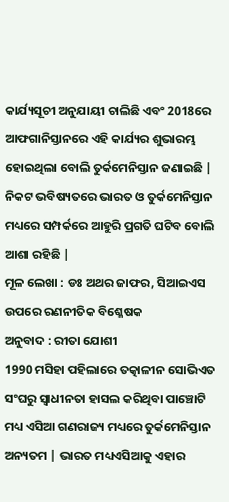କାର୍ଯ୍ୟସୂଚୀ ଅନୁଯାୟୀ ଚାଲିଛି ଏବଂ 2018ରେ ଆଫଗାନିସ୍ତାନରେ ଏହି କାର୍ଯ୍ୟର ଶୁଭାରମ୍ଭ ହୋଇଥିଲା ବୋଲି ତୁର୍କମେନିସ୍ତାନ ଜଣାଇଛି | ନିକଟ ଭବିଷ୍ୟତରେ ଭାରତ ଓ ତୁର୍କମେନିସ୍ତାନ ମଧ୍ୟରେ ସମ୍ପର୍କରେ ଆହୁରି ପ୍ରଗତି ଘଟିବ ବୋଲି ଆଶା ରହିଛି |
ମୂଳ ଲେଖା : ଡଃ ଅଥର ଜାଫର, ସିଆଇଏସ ଉପରେ ରଣନୀତିକ ବିଶ୍ଳେଷକ
ଅନୁବାଦ : ରୀତା ଯୋଶୀ
1990 ମସିହା ପହିଲାରେ ତତ୍କାଳୀନ ସୋଭିଏତ ସଂଘରୁ ସ୍ଵାଧୀନତା ହାସଲ କରିଥିବା ପାଞ୍ଚୋଟି ମଧ୍ୟ ଏସିଆ ଗଣରାଜ୍ୟ ମଧ୍ୟରେ ତୁର୍କମେନିସ୍ତାନ ଅନ୍ୟତମ | ଭାରତ ମଧ୍ୟଏସିଆକୁ ଏହାର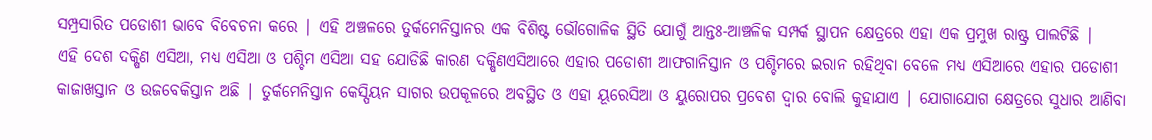ସମ୍ପ୍ରସାରିତ ପଡୋଶୀ ଭାବେ ବିବେଚନା କରେ | ଏହି ଅଞ୍ଚଳରେ ତୁର୍କମେନିସ୍ତାନର ଏକ ବିଶିଷ୍ଟ ଭୌଗୋଳିକ ସ୍ଥିତି ଯୋଗୁଁ ଆନ୍ତଃ-ଆଞ୍ଚଳିକ ସମ୍ପର୍କ ସ୍ଥାପନ କ୍ଷେତ୍ରରେ ଏହା ଏକ ପ୍ରମୁଖ ରାଷ୍ଟ୍ର ପାଲଟିଛି |
ଏହି ଦେଶ ଦକ୍ଷିଣ ଏସିଆ, ମଧ୍ୟ ଏସିଆ ଓ ପଶ୍ଚିମ ଏସିଆ ସହ ଯୋଡିଛି କାରଣ ଦକ୍ଷିଣଏସିଆରେ ଏହାର ପଡୋଶୀ ଆଫଗାନିସ୍ତାନ ଓ ପଶ୍ଚିମରେ ଇରାନ ରହିଥିବା ବେଳେ ମଧ୍ୟ ଏସିଆରେ ଏହାର ପଡୋଶୀ କାଜାଖସ୍ତାନ ଓ ଉଜବେକିସ୍ତାନ ଅଛି | ତୁର୍କମେନିସ୍ତାନ କେସ୍ପିୟନ ସାଗର ଉପକୂଳରେ ଅବସ୍ଥିତ ଓ ଏହା ୟୂରେସିଆ ଓ ୟୁରୋପର ପ୍ରବେଶ ଦ୍ଵାର ବୋଲି କୁହାଯାଏ | ଯୋଗାଯୋଗ କ୍ଷେତ୍ରରେ ସୁଧାର ଆଣିବା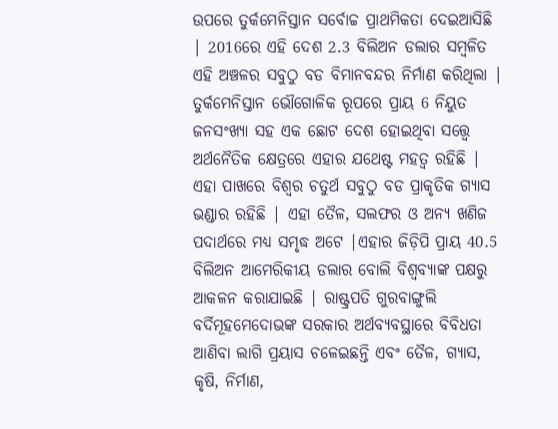ଉପରେ ତୁର୍କମେନିସ୍ତାନ ସର୍ବୋଚ୍ଚ ପ୍ରାଥମିକତା ଦେଇଆସିଛି | 2016ରେ ଏହି ଦେଶ 2.3 ବିଲିଅନ ଡଲାର ସମ୍ବଳିତ ଏହି ଅଞ୍ଚଳର ସବୁଠୁ ବଡ ବିମାନବନ୍ଦର ନିର୍ମାଣ କରିଥିଲା |
ତୁର୍କମେନିସ୍ତାନ ଭୌଗୋଳିକ ରୂପରେ ପ୍ରାୟ 6 ନିୟୁତ ଜନସଂଖ୍ୟା ସହ ଏକ ଛୋଟ ଦେଶ ହୋଇଥିବା ସତ୍ତ୍ୱେ ଅର୍ଥନୈତିକ କ୍ଷେତ୍ରରେ ଏହାର ଯଥେଷ୍ଟ ମହତ୍ଵ ରହିଛି | ଏହା ପାଖରେ ବିଶ୍ଵର ଚତୁର୍ଥ ସବୁଠୁ ବଡ ପ୍ରାକୃତିକ ଗ୍ୟାସ ଭଣ୍ଡାର ରହିଛି | ଏହା ତୈଳ, ସଲଫର ଓ ଅନ୍ୟ ଖଣିଜ ପଦାର୍ଥରେ ମଧ୍ୟ ସମୃଦ୍ଧ ଅଟେ |ଏହାର ଜିଡ଼ିପି ପ୍ରାୟ 40.5 ବିଲିଅନ ଆମେରିକୀୟ ଡଲାର ବୋଲି ବିଶ୍ଵବ୍ୟାଙ୍କ ପକ୍ଷରୁ ଆକଳନ କରାଯାଇଛି | ରାଷ୍ଟ୍ରପତି ଗୁରବାଙ୍ଗୁଲି ବର୍ଦିମୂହମେଦୋଭଙ୍କ ସରକାର ଅର୍ଥବ୍ୟବସ୍ଥାରେ ବିବିଧତା ଆଣିବା ଲାଗି ପ୍ରୟାସ ଚଳେଇଛନ୍ତି ଏବଂ ତୈଳ, ଗ୍ୟାସ, କୃଷି, ନିର୍ମାଣ,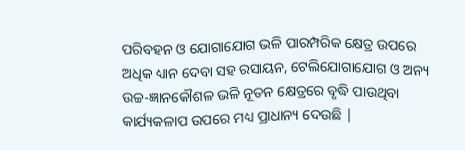ପରିବହନ ଓ ଯୋଗାଯୋଗ ଭଳି ପାରମ୍ପରିକ କ୍ଷେତ୍ର ଉପରେ ଅଧିକ ଧ୍ୟାନ ଦେବା ସହ ରସାୟନ, ଟେଲିଯୋଗାଯୋଗ ଓ ଅନ୍ୟ ଉଚ୍ଚ-ଜ୍ଞାନକୌଶଳ ଭଳି ନୂତନ କ୍ଷେତ୍ରରେ ବୃଦ୍ଧି ପାଉଥିବା କାର୍ଯ୍ୟକଳାପ ଉପରେ ମଧ୍ୟ ପ୍ରାଧାନ୍ୟ ଦେଉଛି |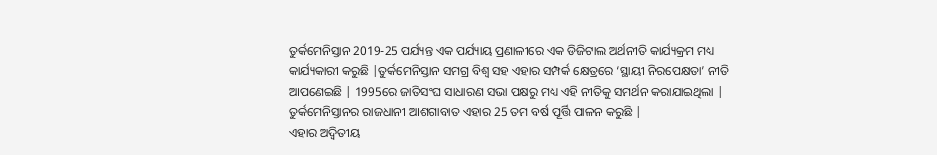ତୁର୍କମେନିସ୍ତାନ 2019-25 ପର୍ଯ୍ୟନ୍ତ ଏକ ପର୍ଯ୍ୟାୟ ପ୍ରଣାଳୀରେ ଏକ ଡିଜିଟାଲ ଅର୍ଥନୀତି କାର୍ଯ୍ୟକ୍ରମ ମଧ୍ୟ କାର୍ଯ୍ୟକାରୀ କରୁଛି |ତୁର୍କମେନିସ୍ତାନ ସମଗ୍ର ବିଶ୍ଵ ସହ ଏହାର ସମ୍ପର୍କ କ୍ଷେତ୍ରରେ ‘ସ୍ଥାୟୀ ନିରପେକ୍ଷତା’ ନୀତି ଆପଣେଇଛି | 1995ରେ ଜାତିସଂଘ ସାଧାରଣ ସଭା ପକ୍ଷରୁ ମଧ୍ୟ ଏହି ନୀତିକୁ ସମର୍ଥନ କରାଯାଇଥିଲା | ତୁର୍କମେନିସ୍ତାନର ରାଜଧାନୀ ଆଶଗାବାତ ଏହାର 25 ତମ ବର୍ଷ ପୂର୍ତ୍ତି ପାଳନ କରୁଛି |
ଏହାର ଅଦ୍ଵିତୀୟ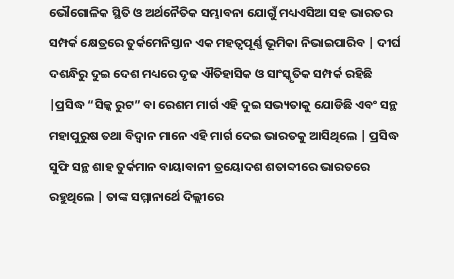ଭୌଗୋଳିକ ସ୍ଥିତି ଓ ଅର୍ଥନୈତିକ ସମ୍ଭାବନା ଯୋଗୁଁ ମଧ୍ୟଏସିଆ ସହ ଭାରତର ସମ୍ପର୍କ କ୍ଷେତ୍ରରେ ତୁର୍କମେନିସ୍ତାନ ଏକ ମହତ୍ବପୂର୍ଣ୍ଣ ଭୂମିକା ନିଭାଇପାରିବ | ଦୀର୍ଘ ଦଶନ୍ଧିରୁ ଦୁଇ ଦେଶ ମଧ୍ୟରେ ଦୃଢ ଐତିହାସିକ ଓ ସାଂସ୍କୃତିକ ସମ୍ପର୍କ ରହିଛି |ପ୍ରସିଦ୍ଧ “ସିଳ୍କ ରୁଟ” ବା ରେଶମ ମାର୍ଗ ଏହି ଦୁଇ ସଭ୍ୟତାକୁ ଯୋଡିଛି ଏବଂ ସନ୍ଥ ମହାପୁରୁଷ ତଥା ବିଦ୍ଵାନ ମାନେ ଏହି ମାର୍ଗ ଦେଇ ଭାରତକୁ ଆସିଥିଲେ | ପ୍ରସିଦ୍ଧ ସୁଫି ସନ୍ଥ ଶାହ ତୁର୍କମାନ ବାୟାବାନୀ ତ୍ରୟୋଦଶ ଶତାବ୍ଦୀରେ ଭାରତରେ ରହୁଥିଲେ | ତାଙ୍କ ସମ୍ମାନାର୍ଥେ ଦିଲ୍ଲୀରେ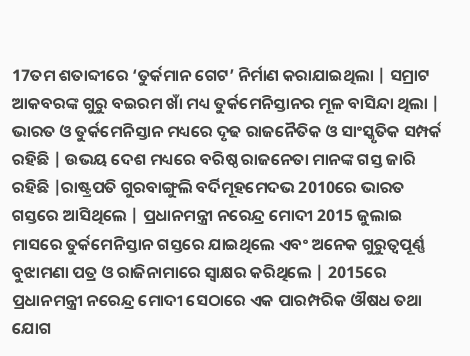17ତମ ଶତାବ୍ଦୀରେ ‘ତୁର୍କମାନ ଗେଟ’ ନିର୍ମାଣ କରାଯାଇଥିଲା | ସମ୍ରାଟ ଆକବରଙ୍କ ଗୁରୁ ବଇରମ ଖାଁ ମଧ୍ୟ ତୁର୍କମେନିସ୍ତାନର ମୂଳ ବାସିନ୍ଦା ଥିଲା |
ଭାରତ ଓ ତୁର୍କମେନିସ୍ତାନ ମଧ୍ୟରେ ଦୃଢ ରାଜନୈତିକ ଓ ସାଂସ୍କୃତିକ ସମ୍ପର୍କ ରହିଛି | ଉଭୟ ଦେଶ ମଧ୍ୟରେ ବରିଷ୍ଠ ରାଜନେତା ମାନଙ୍କ ଗସ୍ତ ଜାରି ରହିଛି |ରାଷ୍ଟ୍ରପତି ଗୁରବାଙ୍ଗୁଲି ବର୍ଦିମୂହମେଦଭ 2010ରେ ଭାରତ ଗସ୍ତରେ ଆସିଥିଲେ | ପ୍ରଧାନମନ୍ତ୍ରୀ ନରେନ୍ଦ୍ର ମୋଦୀ 2015 ଜୁଲାଇ ମାସରେ ତୁର୍କମେନିସ୍ତାନ ଗସ୍ତରେ ଯାଇଥିଲେ ଏବଂ ଅନେକ ଗୁରୁତ୍ୱପୂର୍ଣ୍ଣ ବୁଝାମଣା ପତ୍ର ଓ ରାଜିନାମାରେ ସ୍ଵାକ୍ଷର କରିଥିଲେ | 2015ରେ ପ୍ରଧାନମନ୍ତ୍ରୀ ନରେନ୍ଦ୍ର ମୋଦୀ ସେଠାରେ ଏକ ପାରମ୍ପରିକ ଔଷଧ ତଥା ଯୋଗ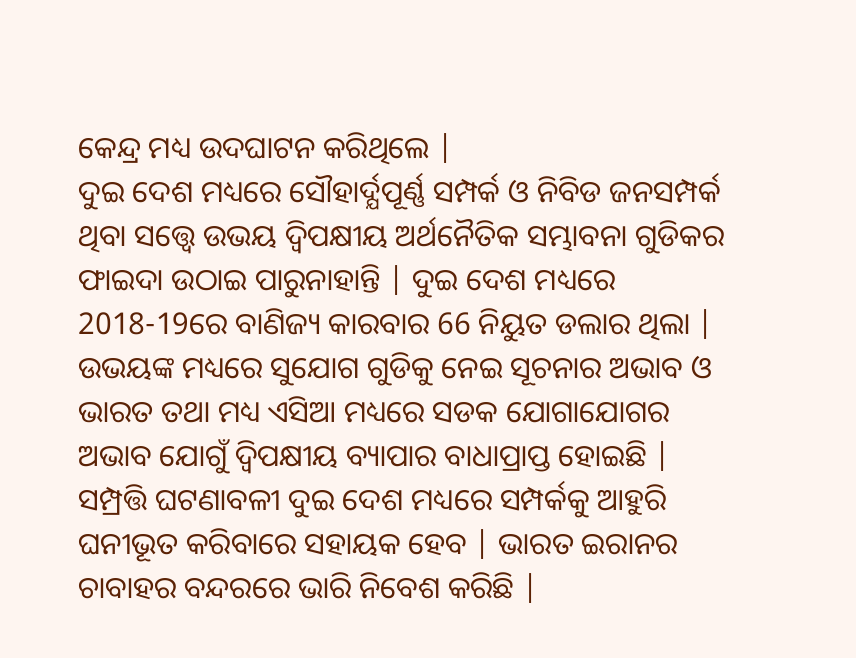କେନ୍ଦ୍ର ମଧ୍ୟ ଉଦଘାଟନ କରିଥିଲେ |
ଦୁଇ ଦେଶ ମଧ୍ୟରେ ସୌହାର୍ଦ୍ଯପୂର୍ଣ୍ଣ ସମ୍ପର୍କ ଓ ନିବିଡ ଜନସମ୍ପର୍କ ଥିବା ସତ୍ତ୍ୱେ ଉଭୟ ଦ୍ଵିପକ୍ଷୀୟ ଅର୍ଥନୈତିକ ସମ୍ଭାବନା ଗୁଡିକର ଫାଇଦା ଉଠାଇ ପାରୁନାହାନ୍ତି | ଦୁଇ ଦେଶ ମଧ୍ୟରେ 2018-19ରେ ବାଣିଜ୍ୟ କାରବାର 66 ନିୟୁତ ଡଲାର ଥିଲା | ଉଭୟଙ୍କ ମଧ୍ୟରେ ସୁଯୋଗ ଗୁଡିକୁ ନେଇ ସୂଚନାର ଅଭାବ ଓ ଭାରତ ତଥା ମଧ୍ୟ ଏସିଆ ମଧ୍ୟରେ ସଡକ ଯୋଗାଯୋଗର ଅଭାବ ଯୋଗୁଁ ଦ୍ଵିପକ୍ଷୀୟ ବ୍ୟାପାର ବାଧାପ୍ରାପ୍ତ ହୋଇଛି |
ସମ୍ପ୍ରତ୍ତି ଘଟଣାବଳୀ ଦୁଇ ଦେଶ ମଧ୍ୟରେ ସମ୍ପର୍କକୁ ଆହୁରି ଘନୀଭୂତ କରିବାରେ ସହାୟକ ହେବ | ଭାରତ ଇରାନର ଚାବାହର ବନ୍ଦରରେ ଭାରି ନିବେଶ କରିଛି |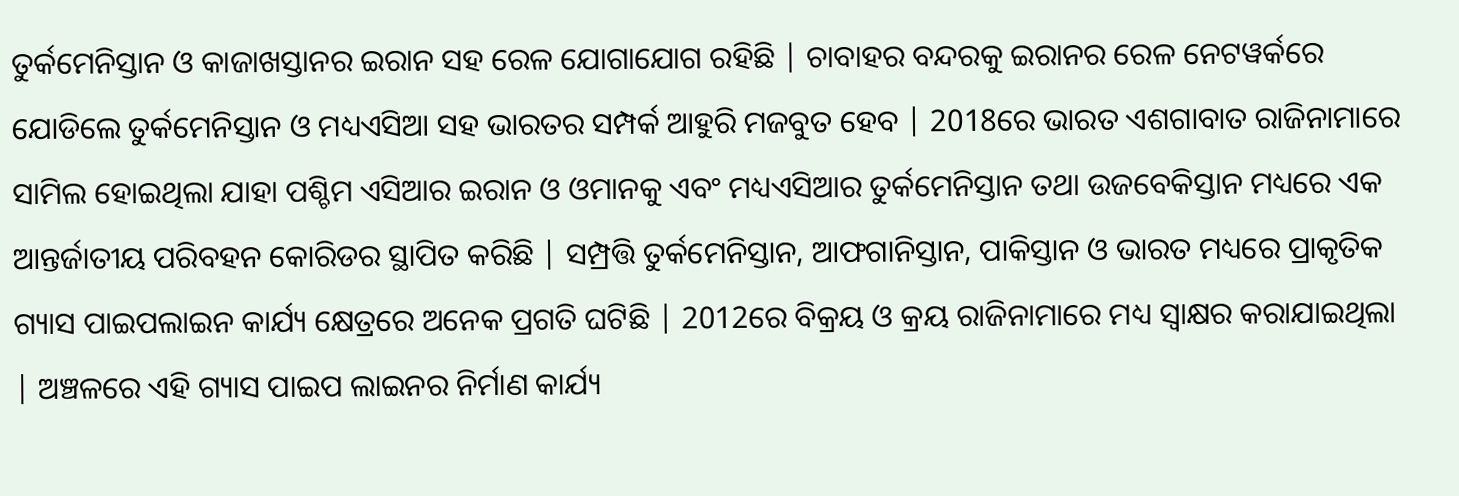ତୁର୍କମେନିସ୍ତାନ ଓ କାଜାଖସ୍ତାନର ଇରାନ ସହ ରେଳ ଯୋଗାଯୋଗ ରହିଛି | ଚାବାହର ବନ୍ଦରକୁ ଇରାନର ରେଳ ନେଟୱର୍କରେ ଯୋଡିଲେ ତୁର୍କମେନିସ୍ତାନ ଓ ମଧ୍ୟଏସିଆ ସହ ଭାରତର ସମ୍ପର୍କ ଆହୁରି ମଜବୁତ ହେବ | 2018ରେ ଭାରତ ଏଶଗାବାତ ରାଜିନାମାରେ ସାମିଲ ହୋଇଥିଲା ଯାହା ପଶ୍ଚିମ ଏସିଆର ଇରାନ ଓ ଓମାନକୁ ଏବଂ ମଧ୍ୟଏସିଆର ତୁର୍କମେନିସ୍ତାନ ତଥା ଉଜବେକିସ୍ତାନ ମଧ୍ୟରେ ଏକ ଆନ୍ତର୍ଜାତୀୟ ପରିବହନ କୋରିଡର ସ୍ଥାପିତ କରିଛି | ସମ୍ପ୍ରତ୍ତି ତୁର୍କମେନିସ୍ତାନ, ଆଫଗାନିସ୍ତାନ, ପାକିସ୍ତାନ ଓ ଭାରତ ମଧ୍ୟରେ ପ୍ରାକୃତିକ ଗ୍ୟାସ ପାଇପଲାଇନ କାର୍ଯ୍ୟ କ୍ଷେତ୍ରରେ ଅନେକ ପ୍ରଗତି ଘଟିଛି | 2012ରେ ବିକ୍ରୟ ଓ କ୍ରୟ ରାଜିନାମାରେ ମଧ୍ୟ ସ୍ଵାକ୍ଷର କରାଯାଇଥିଲା | ଅଞ୍ଚଳରେ ଏହି ଗ୍ୟାସ ପାଇପ ଲାଇନର ନିର୍ମାଣ କାର୍ଯ୍ୟ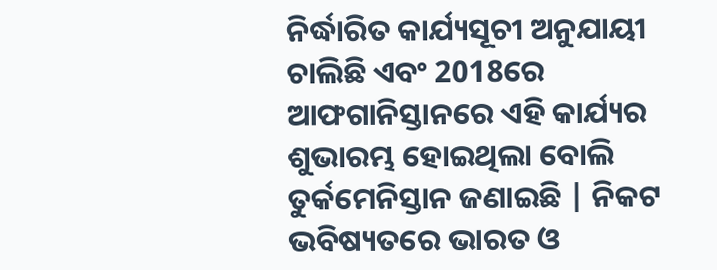ନିର୍ଦ୍ଧାରିତ କାର୍ଯ୍ୟସୂଚୀ ଅନୁଯାୟୀ ଚାଲିଛି ଏବଂ 2018ରେ ଆଫଗାନିସ୍ତାନରେ ଏହି କାର୍ଯ୍ୟର ଶୁଭାରମ୍ଭ ହୋଇଥିଲା ବୋଲି ତୁର୍କମେନିସ୍ତାନ ଜଣାଇଛି | ନିକଟ ଭବିଷ୍ୟତରେ ଭାରତ ଓ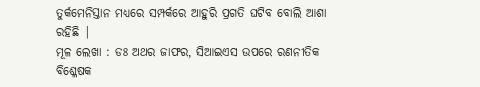ତୁର୍କମେନିସ୍ତାନ ମଧ୍ୟରେ ସମ୍ପର୍କରେ ଆହୁରି ପ୍ରଗତି ଘଟିବ ବୋଲି ଆଶା ରହିଛି |
ମୂଳ ଲେଖା : ଡଃ ଅଥର ଜାଫର, ସିଆଇଏସ ଉପରେ ରଣନୀତିକ ବିଶ୍ଳେଷକ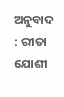ଅନୁବାଦ : ରୀତା ଯୋଶୀ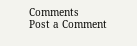Comments
Post a Comment